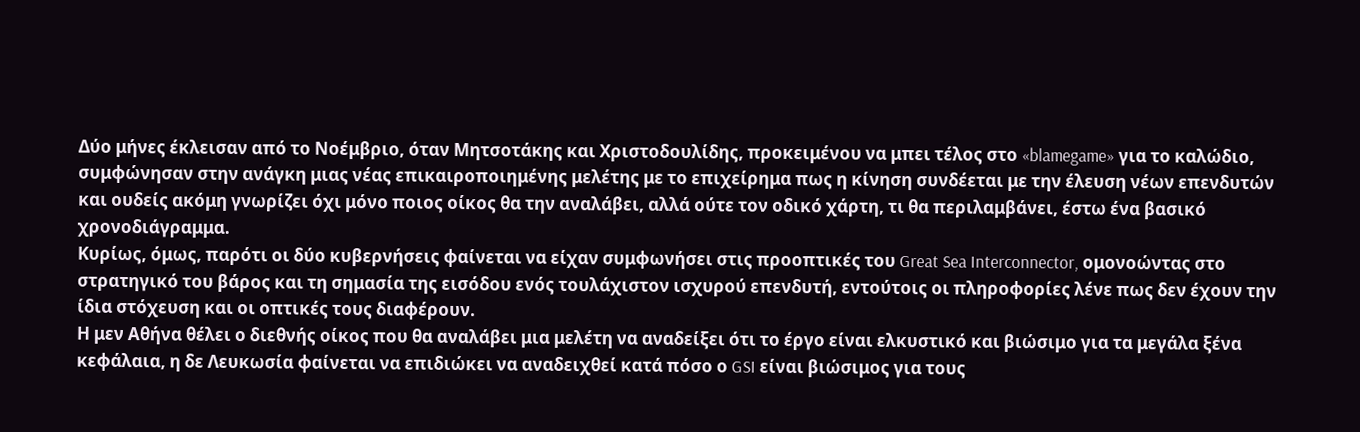Δύο μήνες έκλεισαν από το Νοέμβριο, όταν Μητσοτάκης και Χριστοδουλίδης, προκειμένου να μπει τέλος στο «blamegame» για το καλώδιο, συμφώνησαν στην ανάγκη μιας νέας επικαιροποιημένης μελέτης με το επιχείρημα πως η κίνηση συνδέεται με την έλευση νέων επενδυτών και ουδείς ακόμη γνωρίζει όχι μόνο ποιος οίκος θα την αναλάβει, αλλά ούτε τον οδικό χάρτη, τι θα περιλαμβάνει, έστω ένα βασικό χρονοδιάγραμμα.
Κυρίως, όμως, παρότι οι δύο κυβερνήσεις φαίνεται να είχαν συμφωνήσει στις προοπτικές του Great Sea Interconnector, ομονοώντας στο στρατηγικό του βάρος και τη σημασία της εισόδου ενός τουλάχιστον ισχυρού επενδυτή, εντούτοις οι πληροφορίες λένε πως δεν έχουν την ίδια στόχευση και οι οπτικές τους διαφέρουν.
Η μεν Αθήνα θέλει ο διεθνής οίκος που θα αναλάβει μια μελέτη να αναδείξει ότι το έργο είναι ελκυστικό και βιώσιμο για τα μεγάλα ξένα κεφάλαια, η δε Λευκωσία φαίνεται να επιδιώκει να αναδειχθεί κατά πόσο ο GSI είναι βιώσιμος για τους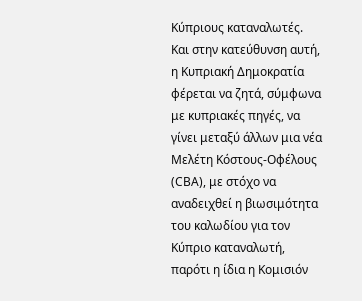Κύπριους καταναλωτές.
Και στην κατεύθυνση αυτή, η Κυπριακή Δημοκρατία φέρεται να ζητά, σύμφωνα με κυπριακές πηγές, να γίνει μεταξύ άλλων μια νέα Μελέτη Κόστους-Οφέλους (CBA), με στόχο να αναδειχθεί η βιωσιμότητα του καλωδίου για τον Κύπριο καταναλωτή, παρότι η ίδια η Κομισιόν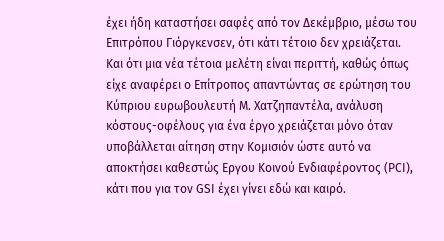έχει ήδη καταστήσει σαφές από τον Δεκέμβριο, μέσω του Επιτρόπου Γιόργκενσεν, ότι κάτι τέτοιο δεν χρειάζεται.
Και ότι μια νέα τέτοια μελέτη είναι περιττή, καθώς όπως είχε αναφέρει ο Επίτροπος απαντώντας σε ερώτηση του Κύπριου ευρωβουλευτή Μ. Χατζηπαντέλα, ανάλυση κόστους-οφέλους για ένα έργο χρειάζεται μόνο όταν υποβάλλεται αίτηση στην Κομισιόν ώστε αυτό να αποκτήσει καθεστώς Εργου Κοινού Ενδιαφέροντος (PCI), κάτι που για τον GSI έχει γίνει εδώ και καιρό.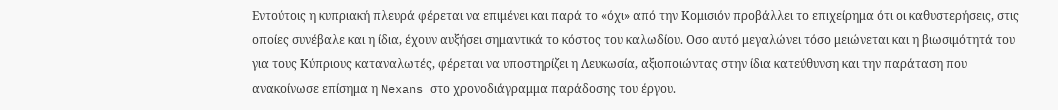Εντούτοις η κυπριακή πλευρά φέρεται να επιμένει και παρά το «όχι» από την Κομισιόν προβάλλει το επιχείρημα ότι οι καθυστερήσεις, στις οποίες συνέβαλε και η ίδια, έχουν αυξήσει σημαντικά το κόστος του καλωδίου. Οσο αυτό μεγαλώνει τόσο μειώνεται και η βιωσιμότητά του για τους Κύπριους καταναλωτές, φέρεται να υποστηρίζει η Λευκωσία, αξιοποιώντας στην ίδια κατεύθυνση και την παράταση που ανακοίνωσε επίσημα η Nexans στο χρονοδιάγραμμα παράδοσης του έργου.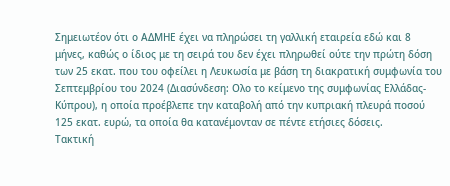Σημειωτέον ότι ο ΑΔΜΗΕ έχει να πληρώσει τη γαλλική εταιρεία εδώ και 8 μήνες, καθώς ο ίδιος με τη σειρά του δεν έχει πληρωθεί ούτε την πρώτη δόση των 25 εκατ. που του οφείλει η Λευκωσία με βάση τη διακρατική συμφωνία του Σεπτεμβρίου του 2024 (Διασύνδεση: Ολο το κείμενο της συμφωνίας Ελλάδας-Κύπρου), η οποία προέβλεπε την καταβολή από την κυπριακή πλευρά ποσού 125 εκατ. ευρώ, τα οποία θα κατανέμονταν σε πέντε ετήσιες δόσεις.
Τακτική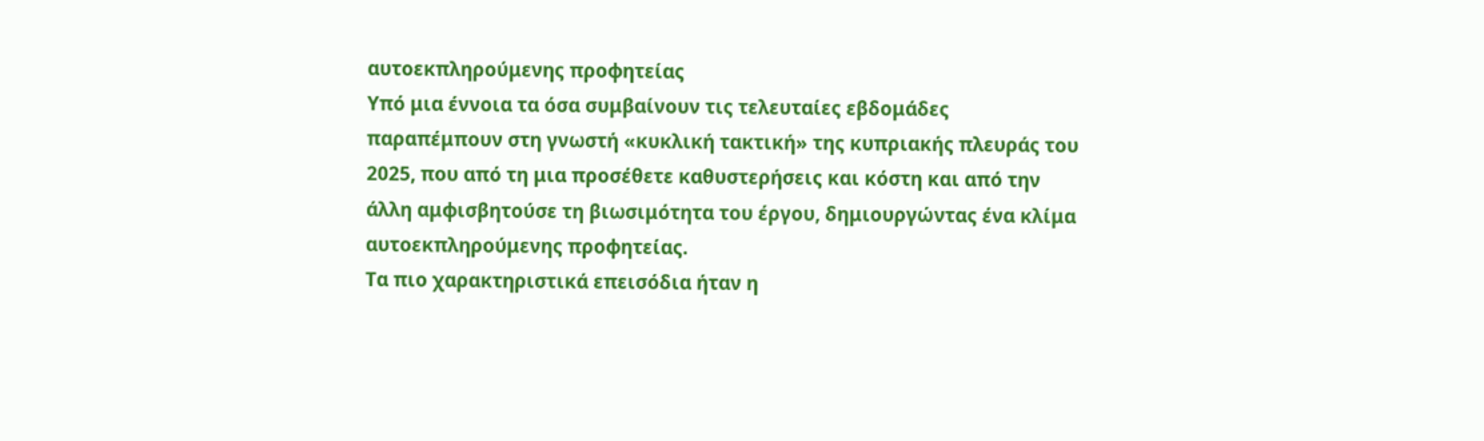αυτοεκπληρούμενης προφητείας
Υπό μια έννοια τα όσα συμβαίνουν τις τελευταίες εβδομάδες παραπέμπουν στη γνωστή «κυκλική τακτική» της κυπριακής πλευράς του 2025, που από τη μια προσέθετε καθυστερήσεις και κόστη και από την άλλη αμφισβητούσε τη βιωσιμότητα του έργου, δημιουργώντας ένα κλίμα αυτοεκπληρούμενης προφητείας.
Τα πιο χαρακτηριστικά επεισόδια ήταν η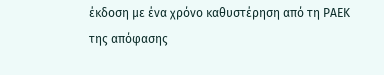έκδοση με ένα χρόνο καθυστέρηση από τη ΡΑΕΚ της απόφασης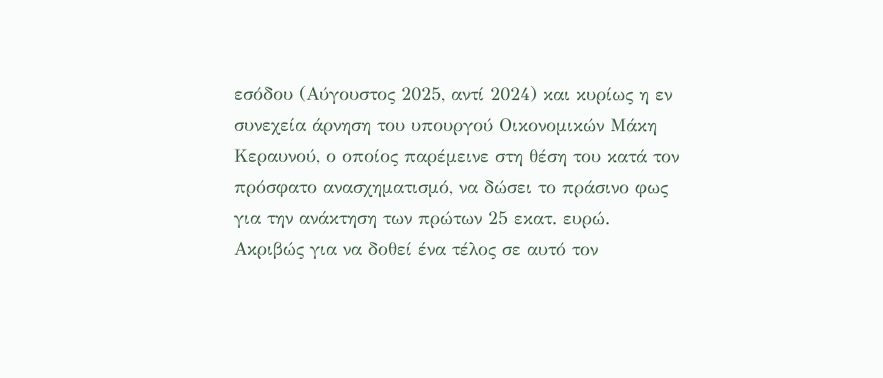εσόδου (Αύγουστος 2025, αντί 2024) και κυρίως η εν συνεχεία άρνηση του υπουργού Οικονομικών Μάκη Κεραυνού, ο οποίος παρέμεινε στη θέση του κατά τον πρόσφατο ανασχηματισμό, να δώσει το πράσινο φως για την ανάκτηση των πρώτων 25 εκατ. ευρώ.
Ακριβώς για να δοθεί ένα τέλος σε αυτό τον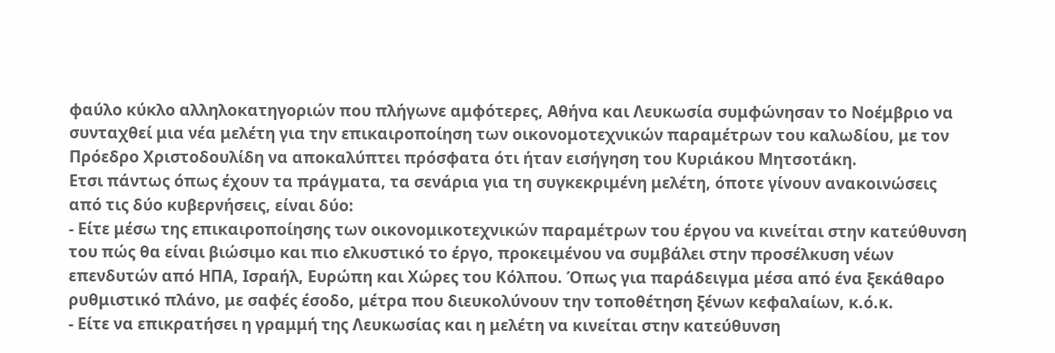φαύλο κύκλο αλληλοκατηγοριών που πλήγωνε αμφότερες, Αθήνα και Λευκωσία συμφώνησαν το Νοέμβριο να συνταχθεί μια νέα μελέτη για την επικαιροποίηση των οικονομοτεχνικών παραμέτρων του καλωδίου, με τον Πρόεδρο Χριστοδουλίδη να αποκαλύπτει πρόσφατα ότι ήταν εισήγηση του Κυριάκου Μητσοτάκη.
Ετσι πάντως όπως έχουν τα πράγματα, τα σενάρια για τη συγκεκριμένη μελέτη, όποτε γίνουν ανακοινώσεις από τις δύο κυβερνήσεις, είναι δύο:
- Είτε μέσω της επικαιροποίησης των οικονομικοτεχνικών παραμέτρων του έργου να κινείται στην κατεύθυνση του πώς θα είναι βιώσιμο και πιο ελκυστικό το έργο, προκειμένου να συμβάλει στην προσέλκυση νέων επενδυτών από ΗΠΑ, Ισραήλ, Ευρώπη και Χώρες του Κόλπου. Όπως για παράδειγμα μέσα από ένα ξεκάθαρο ρυθμιστικό πλάνο, με σαφές έσοδο, μέτρα που διευκολύνουν την τοποθέτηση ξένων κεφαλαίων, κ.ό.κ.
- Είτε να επικρατήσει η γραμμή της Λευκωσίας και η μελέτη να κινείται στην κατεύθυνση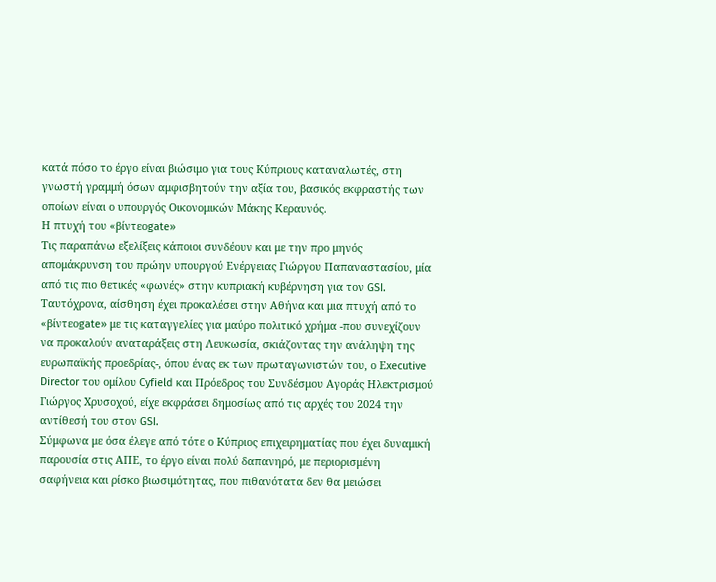κατά πόσο το έργο είναι βιώσιμο για τους Κύπριους καταναλωτές, στη γνωστή γραμμή όσων αμφισβητούν την αξία του, βασικός εκφραστής των οποίων είναι ο υπουργός Οικονομικών Μάκης Κεραυνός.
Η πτυχή του «βίντεοgate»
Τις παραπάνω εξελίξεις κάποιοι συνδέουν και με την προ μηνός απομάκρυνση του πρώην υπουργού Ενέργειας Γιώργου Παπαναστασίου, μία από τις πιο θετικές «φωνές» στην κυπριακή κυβέρνηση για τον GSI.
Ταυτόχρονα, αίσθηση έχει προκαλέσει στην Αθήνα και μια πτυχή από το «βίντεοgate» με τις καταγγελίες για μαύρο πολιτικό χρήμα -που συνεχίζουν να προκαλούν αναταράξεις στη Λευκωσία, σκιάζοντας την ανάληψη της ευρωπαϊκής προεδρίας-, όπου ένας εκ των πρωταγωνιστών του, ο Εxecutive Director του ομίλου Cyfield και Πρόεδρος του Συνδέσμου Αγοράς Ηλεκτρισμού Γιώργος Χρυσοχού, είχε εκφράσει δημοσίως από τις αρχές του 2024 την αντίθεσή του στον GSI.
Σύμφωνα με όσα έλεγε από τότε ο Κύπριος επιχειρηματίας που έχει δυναμική παρουσία στις ΑΠΕ, το έργο είναι πολύ δαπανηρό, με περιορισμένη σαφήνεια και ρίσκο βιωσιμότητας, που πιθανότατα δεν θα μειώσει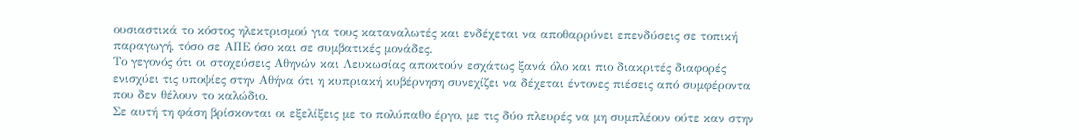ουσιαστικά το κόστος ηλεκτρισμού για τους καταναλωτές και ενδέχεται να αποθαρρύνει επενδύσεις σε τοπική παραγωγή, τόσο σε ΑΠΕ όσο και σε συμβατικές μονάδες.
Το γεγονός ότι οι στοχεύσεις Αθηνών και Λευκωσίας αποκτούν εσχάτως ξανά όλο και πιο διακριτές διαφορές ενισχύει τις υποψίες στην Αθήνα ότι η κυπριακή κυβέρνηση συνεχίζει να δέχεται έντονες πιέσεις από συμφέροντα που δεν θέλουν το καλώδιο.
Σε αυτή τη φάση βρίσκονται οι εξελίξεις με το πολύπαθο έργο, με τις δύο πλευρές να μη συμπλέουν ούτε καν στην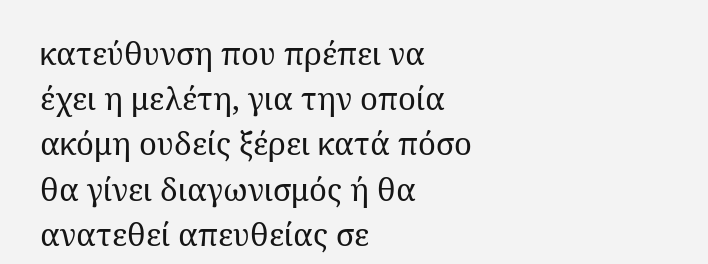κατεύθυνση που πρέπει να έχει η μελέτη, για την οποία ακόμη ουδείς ξέρει κατά πόσο θα γίνει διαγωνισμός ή θα ανατεθεί απευθείας σε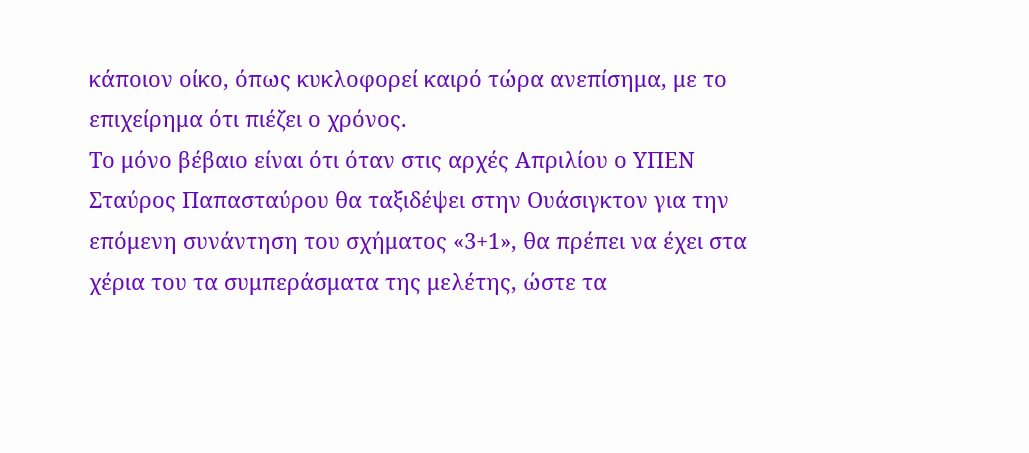κάποιον οίκο, όπως κυκλοφορεί καιρό τώρα ανεπίσημα, με το επιχείρημα ότι πιέζει ο χρόνος.
Το μόνο βέβαιο είναι ότι όταν στις αρχές Απριλίου ο ΥΠΕΝ Σταύρος Παπασταύρου θα ταξιδέψει στην Ουάσιγκτον για την επόμενη συνάντηση του σχήματος «3+1», θα πρέπει να έχει στα χέρια του τα συμπεράσματα της μελέτης, ώστε τα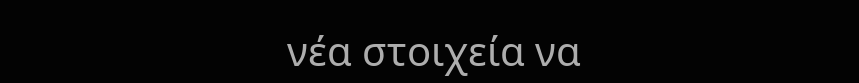νέα στοιχεία να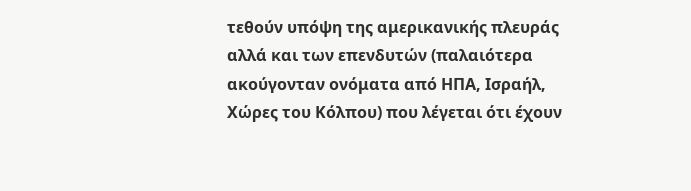τεθούν υπόψη της αμερικανικής πλευράς αλλά και των επενδυτών (παλαιότερα ακούγονταν ονόματα από ΗΠΑ, Ισραήλ, Χώρες του Κόλπου) που λέγεται ότι έχουν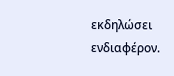εκδηλώσει ενδιαφέρον.